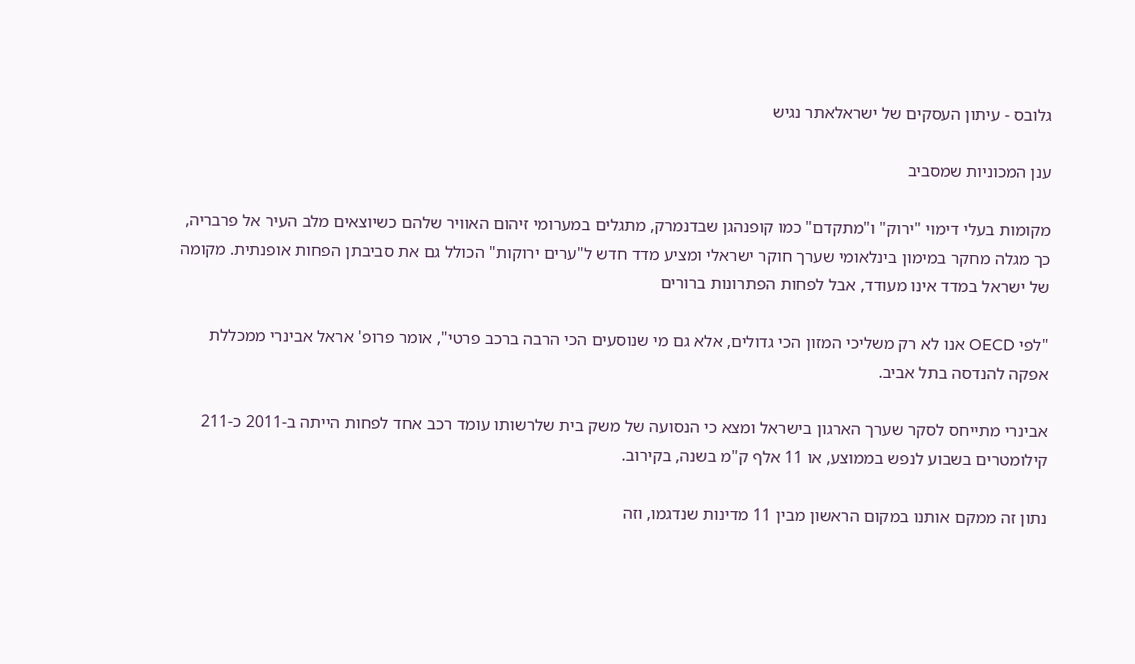גלובס - עיתון העסקים של ישראלאתר נגיש

ענן המכוניות שמסביב

מקומות בעלי דימוי "ירוק" ו"מתקדם" כמו קופנהגן שבדנמרק, מתגלים במערומי זיהום האוויר שלהם כשיוצאים מלב העיר אל פרבריה, כך מגלה מחקר במימון בינלאומי שערך חוקר ישראלי ומציע מדד חדש ל"ערים ירוקות" הכולל גם את סביבתן הפחות אופנתית. מקומה של ישראל במדד אינו מעודד, אבל לפחות הפתרונות ברורים

"לפי OECD אנו לא רק משליכי המזון הכי גדולים, אלא גם מי שנוסעים הכי הרבה ברכב פרטי", אומר פרופ' אראל אבינרי ממכללת אפקה להנדסה בתל אביב.

אבינרי מתייחס לסקר שערך הארגון בישראל ומצא כי הנסועה של משק בית שלרשותו עומד רכב אחד לפחות הייתה ב-2011 כ-211 קילומטרים בשבוע לנפש בממוצע, או 11 אלף ק"מ בשנה, בקירוב.

נתון זה ממקם אותנו במקום הראשון מבין 11 מדינות שנדגמו, וזה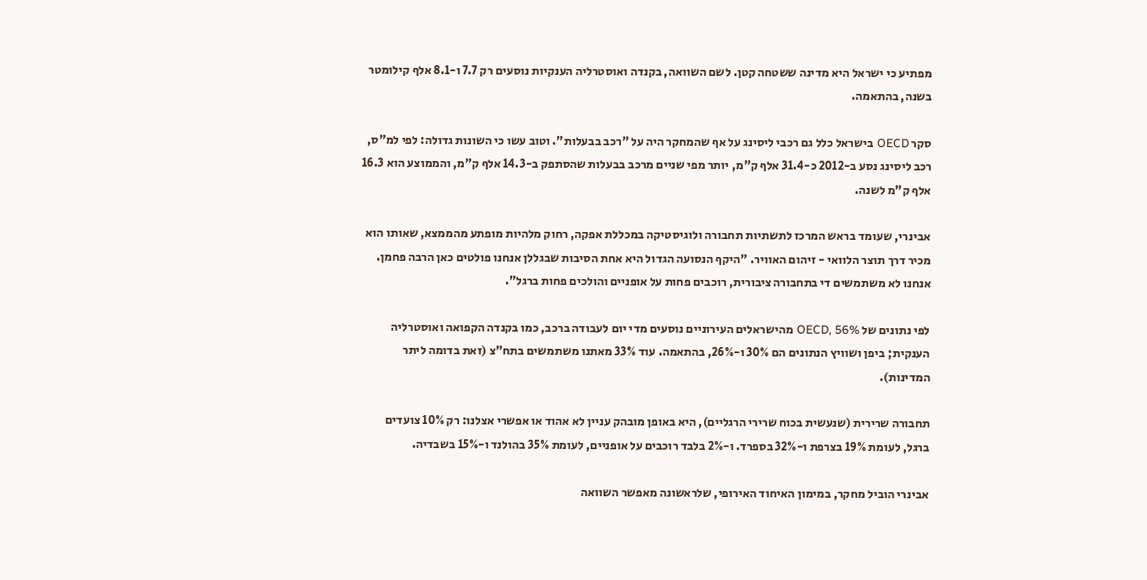מפתיע כי ישראל היא מדינה ששטחה קטן. לשם השוואה, בקנדה ואוסטרליה הענקיות נוסעים רק 7.7 ו-8.1 אלף קילומטר בשנה, בהתאמה.

סקר OECD בישראל כלל גם רכבי ליסינג על אף שהמחקר היה על "רכב בבעלות". וטוב עשו כי השונות גדולה: לפי למ"ס, רכב ליסינג נסע ב-2012 כ-31.4 אלף ק"מ, יותר מפי שניים מרכב בבעלות שהסתפק ב-14.3 אלף ק"מ, והממוצע הוא 16.3 אלף ק"מ לשנה.

אבינרי, שעומד בראש המרכז לתשתיות תחבורה ולוגיסטיקה במכללת אפקה, רחוק מלהיות מופתע מהממצא, שאותו הוא מכיר דרך תוצר הלוואי - זיהום האוויר. "היקף הנסועה הגדול היא אחת הסיבות שבגללן אנחנו פולטים כאן הרבה פחמן. אנחנו לא משתמשים די בתחבורה ציבורית, רוכבים פחות על אופניים והולכים פחות ברגל".

לפי נתונים של OECD, 56% מהישראלים העירוניים נוסעים מדי יום לעבודה ברכב, כמו בקנדה הקפואה ואוסטרליה הענקית; ביפן ושוויץ הנתונים הם 30% ו-26%, בהתאמה. עוד 33% מאתנו משתמשים בתח"צ (זאת בדומה ליתר המדינות).

תחבורה שרירית (שנעשית בכוח שרירי הרגליים), היא באופן מובהק עניין לא אהוד או אפשרי אצלנו: רק 10% צועדים ברגל, לעומת 19% בצרפת ו-32% בספרד. ו-2% בלבד רוכבים על אופניים, לעומת 35% בהולנד ו-15% בשבדיה.

אבינרי הוביל מחקר, במימון האיחוד האירופי, שלראשונה מאפשר השוואה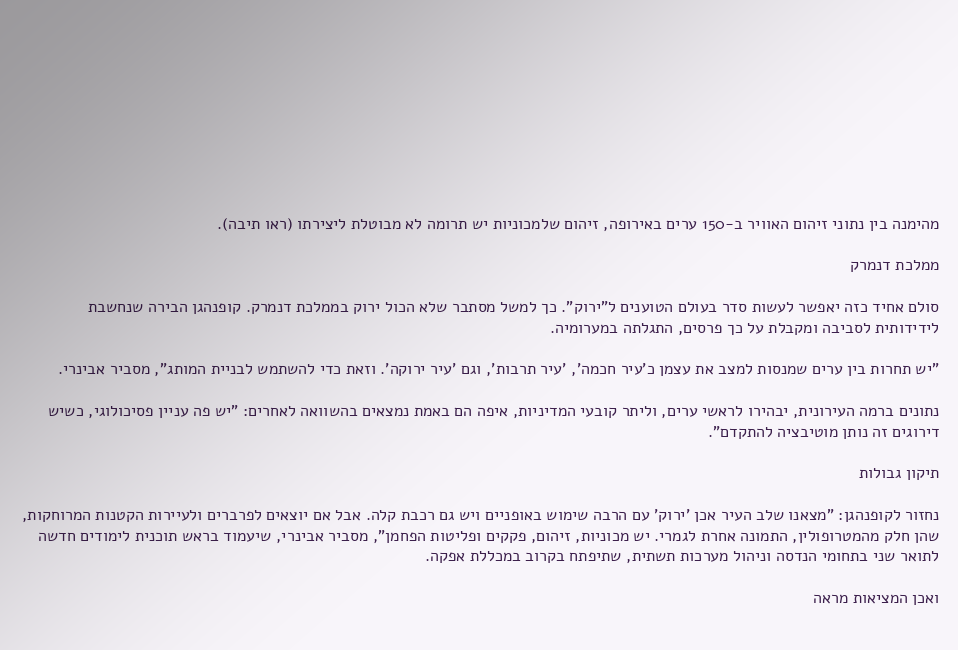מהימנה בין נתוני זיהום האוויר ב-150 ערים באירופה, זיהום שלמכוניות יש תרומה לא מבוטלת ליצירתו (ראו תיבה).

ממלכת דנמרק

סולם אחיד כזה יאפשר לעשות סדר בעולם הטוענים ל"ירוק". כך למשל מסתבר שלא הכול ירוק בממלכת דנמרק. קופנהגן הבירה שנחשבת לידידותית לסביבה ומקבלת על כך פרסים, התגלתה במערומיה.

"יש תחרות בין ערים שמנסות למצב את עצמן כ'עיר חכמה', 'עיר תרבות', וגם 'עיר ירוקה'. וזאת כדי להשתמש לבניית המותג", מסביר אבינרי.

נתונים ברמה העירונית, יבהירו לראשי ערים, וליתר קובעי המדיניות, איפה הם באמת נמצאים בהשוואה לאחרים: "יש פה עניין פסיכולוגי, כשיש דירוגים זה נותן מוטיבציה להתקדם".

תיקון גבולות

נחזור לקופנהגן: "מצאנו שלב העיר אכן 'ירוק' עם הרבה שימוש באופניים ויש גם רכבת קלה. אבל אם יוצאים לפרברים ולעיירות הקטנות המרוחקות, שהן חלק מהמטרופולין, התמונה אחרת לגמרי. יש מכוניות, זיהום, פקקים ופליטות הפחמן", מסביר אבינרי, שיעמוד בראש תוכנית לימודים חדשה לתואר שני בתחומי הנדסה וניהול מערכות תשתית, שתיפתח בקרוב במכללת אפקה.

ואכן המציאות מראה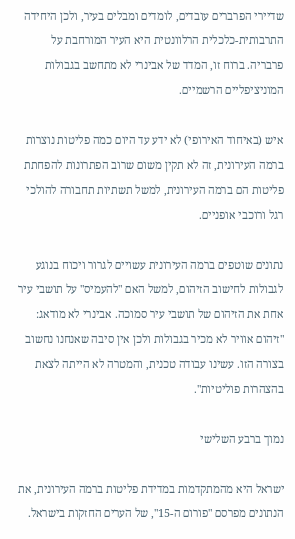שדיירי הפרברים עובדים, לומדים ומבלים בעיר, ולכן היחידה התרבותית-כלכלית הרלוונטית היא העיר המורחבת על פרבריה. ברוח זו, המדד של אבינרי לא מתחשב בגבולות המוניציפליים הרשמיים.

איש (באיחוד האירופי) לא ידע עד היום כמה פליטות נוצרות ברמה העירונית, זה לא תקין משום שרוב הפתרונות להפחתת פליטות הם ברמה העירונית, למשל תשתיות תחבורה להולכי רגל ורוכבי אופניים.

נתונים שוטפים ברמה העירונית עשויים לגרור ויכוח בנוגע לגבולות לחישוב הזיהום, למשל האם "להעמיס" על תושבי עיר אחת את הזיהום של תושבי עיר סמוכה. אבינרי לא מודאג: "זיהום אוויר לא מכיר בגבולות ולכן אין סיבה שאנחנו נחשוב בצורה הזו. עשינו עבודה טכנית, והמטרה לא הייתה לצאת בהצהרות פוליטיות".

נמוך ברבע השלישי

ישראל היא מהמתקדמות במדידת פליטות ברמה העירונית, את הנתונים מפרסם "פורום ה-15", של הערים החזקות בישראל.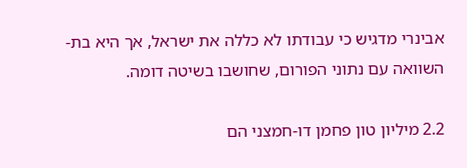אבינרי מדגיש כי עבודתו לא כללה את ישראל, אך היא בת-השוואה עם נתוני הפורום, שחושבו בשיטה דומה.

2.2 מיליון טון פחמן דו-חמצני הם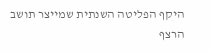היקף הפליטה השנתית שמייצר תושב הרצף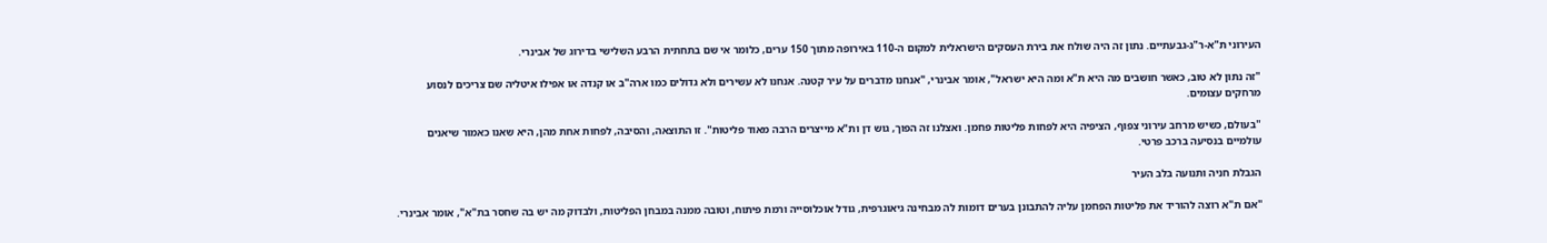העירוני ת"א-ר"ג-גבעתיים. נתון זה היה שולח את בירת העסקים הישראלית למקום ה-110 באירופה מתוך 150 ערים, כלומר אי שם בתחתית הרבע השלישי בדירוג של אבינרי.

"זה נתון לא טוב, כאשר חושבים מה היא ת"א ומה היא ישראל", אומר אבינרי, "אנחנו מדברים על עיר קטנה. אנחנו לא עשירים ולא גדולים כמו ארה"ב או קנדה או אפילו איטליה שם צריכים לנסוע מרחקים עצומים.

"בעולם, כשיש מרחב עירוני צפוף, הציפיה היא לפחות פליטות פחמן. ואצלנו זה הפוך, גוש דן ות"א מייצרים הרבה מאוד פליטות". זו התוצאה, והסיבה, לפחות אחת מהן, היא שאנו כאמור שיאנים עולמיים בנסיעה ברכב פרטי.

הגבלת חניה ותנועה בלב העיר

"אם ת"א רוצה להוריד את פליטות הפחמן עליה להתבונן בערים דומות לה מבחינה גיאוגרפית, גודל אוכלוסייה ורמת פיתוח, וטובה ממנה במבחן הפליטות, ולבדוק מה יש בה שחסר בת"א", אומר אבינרי.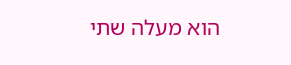הוא מעלה שתי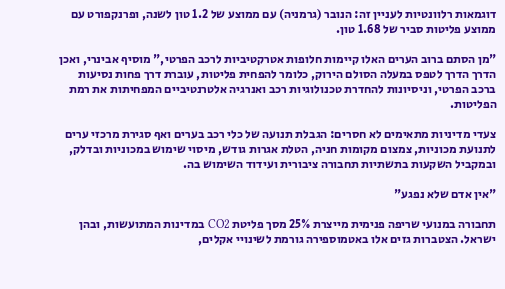דוגמאות רלוונטיות לעניין זה: הנובר (גרמניה) עם ממוצע של 1.2 טון לשנה, ופרנקפורט עם ממוצע פליטות סביר של 1.68 טון.

"מן הסתם ברוב הערים האלו קיימות חלופות אטרקטיביות לרכב הפרטי," מוסיף אבינרי, ואכן הדרך הדרך לטפס במעלה הסולם הירוק, כלומר להפחית פליטות, עוברת דרך פחות נסיעות ברכב הפרטי, וניסיונות להחדרת טכנולוגיות רכב ואנרגיה אלטרנטיביים המפחיתות את רמת הפליטות.

צעדי מדיניות מתאימים לא חסרים: הגבלת תנועה של כלי רכב בערים ואף סגירת מרכזי ערים לתנועת מכוניות, צמצום מקומות חניה, הטלת אגרות גודש, מיסוי שימוש במכוניות ובדלק, ובמקביל השקעות בתשתיות תחבורה ציבורית ועידוד השימוש בה.

"אין אדם שלא נפגע"

תחבורה במנועי שריפה פנימית מייצרת 25% מסך פליטת CO2 במדינות המתועשות, ובהן ישראל. הצטברות גזים אלו באטמוספירה גורמת לשינויי אקלים,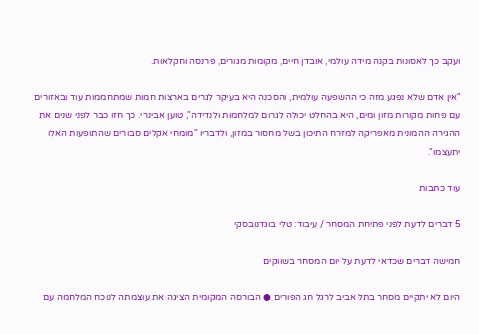ועקב כך לאסונות בקנה מידה עולמי, אובדן חיים, מקומות מגורים, פרנסה וחקלאות.

"אין אדם שלא נפגע מזה כי ההשפעה עולמית, והסכנה היא בעיקר לגרים בארצות חמות שמתחממות עוד ובאזורים עם פחות מקורות מזון ומים, היא בהחלט יכולה לגרום למלחמות ולנדידה", טוען אבינרי. כך חזו כבר לפני שנים את ההגירה ההמונית מאפריקה למזרח התיכון בשל מחסור במזון, ולדבריו "מומחי אקלים סבורים שהתופעות האלו יתעצמו".

עוד כתבות

5 דברים לדעת לפני פתיחת המסחר / עיבוד: טלי בוגדנובסקי

חמישה דברים שכדאי לדעת על יום המסחר בשווקים

היום לא יתקיים מסחר בתל אביב לרגל חג הפורים ● הבורסה המקומית הציגה את עוצמתה לנוכח המלחמה עם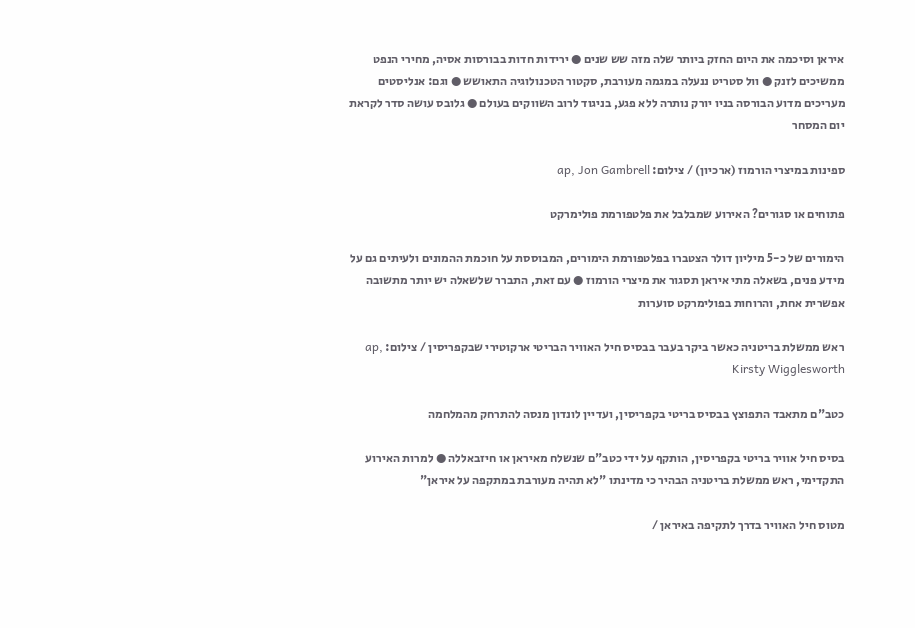איראן וסיכמה את היום החזק ביותר שלה מזה שש שנים ● ירידות חדות בבורסות אסיה, מחירי הנפט ממשיכים לזנק ● וול סטריט ננעלה במגמה מעורבת, סקטור הטכנולוגיה התאושש ● וגם: אנליסטים מעריכים מדוע הבורסה בניו יורק נותרה ללא פגע, בניגוד לרוב השווקים בעולם ● גלובס עושה סדר לקראת יום המסחר

ספינות במיצרי הורמוז (ארכיון) / צילום: ap, Jon Gambrell

פתוחים או סגורים? האירוע שמבלבל את פלטפורמת פולימרקט

הימורים של כ-5 מיליון דולר הצטברו בפלטפורמת הימורים, המבוססת על חוכמת ההמונים ולעיתים גם על מידע פנים, בשאלה מתי איראן תסגור את מיצרי הורמוז ● עם זאת, התברר שלשאלה יש יותר מתשובה אפשרית אחת, והרוחות בפולימרקט סוערות

ראש ממשלת בריטניה כאשר ביקר בעבר בבסיס חיל האוויר הבריטי ארקוטירי שבקפריסין / צילום: ap, Kirsty Wigglesworth

כטב"ם מתאבד התפוצץ בבסיס בריטי בקפריסין, ועדיין לונדון מנסה להתרחק מהמלחמה

בסיס חיל אוויר בריטי בקפריסין, הותקף על ידי כטב"ם שנשלח מאיראן או חיזבאללה ● למרות האירוע התקדימי, ראש ממשלת בריטניה הבהיר כי מדינתו "לא תהיה מעורבת במתקפה על איראן"

מטוס חיל האוויר בדרך לתקיפה באיראן /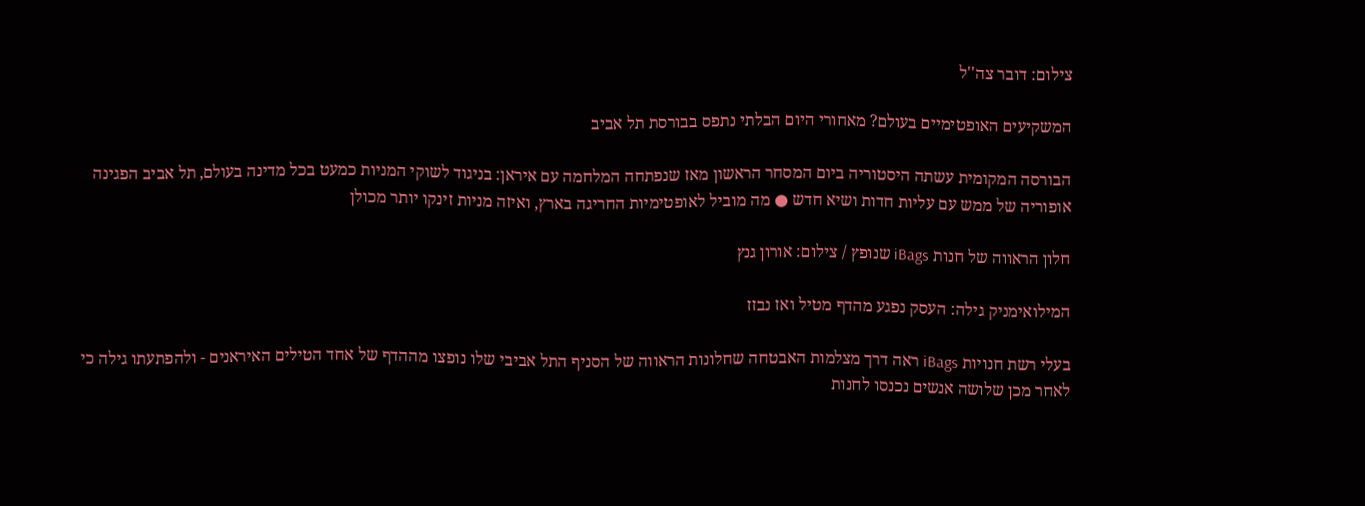צילום: דובר צה''ל

המשקיעים האופטימיים בעולם? מאחורי היום הבלתי נתפס בבורסת תל אביב

הבורסה המקומית עשתה היסטוריה ביום המסחר הראשון מאז שנפתחה המלחמה עם איראן: בניגוד לשוקי המניות כמעט בכל מדינה בעולם, תל אביב הפגינה אופוריה של ממש עם עליות חדות ושיא חדש ● מה מוביל לאופטימיות החריגה בארץ, ואיזה מניות זינקו יותר מכולן

חלון הראווה של חנות iBags שנופץ / צילום: אורון גנץ

המילואימניק גילה: העסק נפגע מהדף מטיל ואז נבזז

בעלי רשת חנויות iBags ראה דרך מצלמות האבטחה שחלונות הראווה של הסניף התל אביבי שלו נופצו מההדף של אחד הטילים האיראנים - ולהפתעתו גילה כי לאחר מכן שלושה אנשים נכנסו לחנות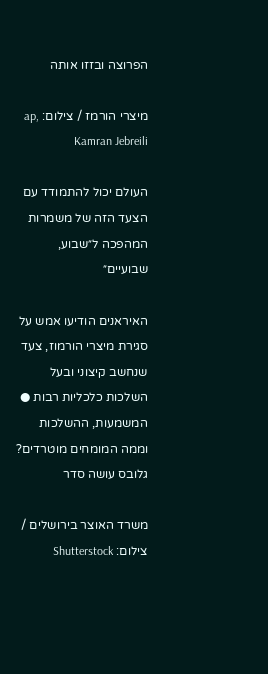הפרוצה ובזזו אותה

מיצרי הורמז / צילום: ap, Kamran Jebreili

העולם יכול להתמודד עם הצעד הזה של משמרות המהפכה ל״שבוע, שבועיים״

האיראנים הודיעו אמש על סגירת מיצרי הורמוז, צעד שנחשב קיצוני ובעל השלכות כלכליות רבות ● המשמעות, ההשלכות וממה המומחים מוטרדים? גלובס עושה סדר

משרד האוצר בירושלים / צילום: Shutterstock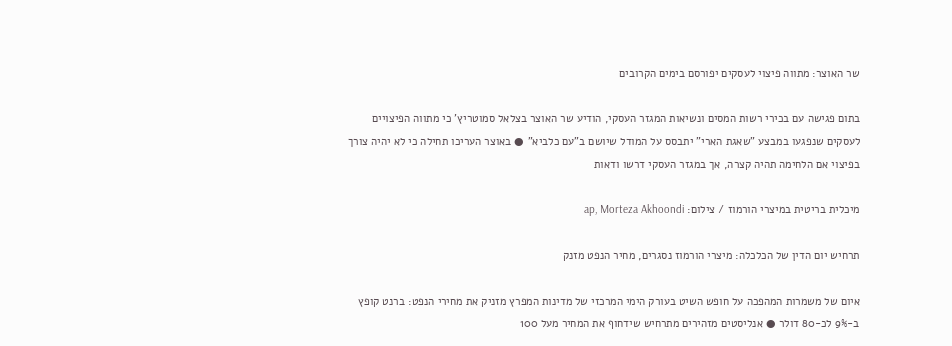שר האוצר: מתווה פיצוי לעסקים יפורסם בימים הקרובים

בתום פגישה עם בכירי רשות המסים ונשיאות המגזר העסקי, הודיע שר האוצר בצלאל סמוטריץ' כי מתווה הפיצויים לעסקים שנפגעו במבצע "שאגת הארי" יתבסס על המודל שיושם ב"עם כלביא" ● באוצר העריכו תחילה כי לא יהיה צורך בפיצוי אם הלחימה תהיה קצרה, אך במגזר העסקי דרשו ודאות

מיכלית בריטית במיצרי הורמוז / צילום: ap, Morteza Akhoondi

תרחיש יום הדין של הכלכלה: מיצרי הורמוז נסגרים, מחיר הנפט מזנק

איום של משמרות המהפכה על חופש השיט בעורק הימי המרכזי של מדינות המפרץ מזניק את מחירי הנפט: ברנט קופץ ב-9% לכ-80 דולר ● אנליסטים מזהירים מתרחיש שידחוף את המחיר מעל 100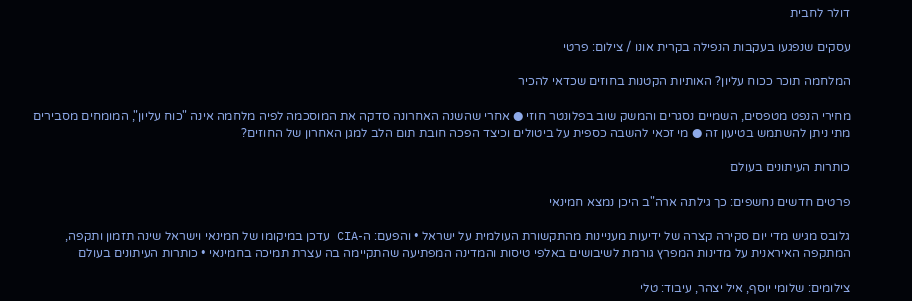דולר לחבית

עסקים שנפגעו בעקבות הנפילה בקרית אונו / צילום: פרטי

המלחמה תוכר ככוח עליון? האותיות הקטנות בחוזים שכדאי להכיר

מחירי הנפט מטפסים, השמיים נסגרים והמשק שוב בפלונטר חוזי ● אחרי שהשנה האחרונה סדקה את המוסכמה לפיה מלחמה אינה "כוח עליון", המומחים מסבירים מתי ניתן להשתמש בטיעון זה ● מי זכאי להשבה כספית על ביטולים וכיצד הפכה חובת תום הלב למגן האחרון של החוזים?

כותרות העיתונים בעולם

פרטים חדשים נחשפים: כך גילתה ארה"ב היכן נמצא חמינאי

גלובס מגיש מדי יום סקירה קצרה של ידיעות מעניינות מהתקשורת העולמית על ישראל • והפעם: ה-CIA עדכן במיקומו של חמינאי וישראל שינה תזמון ותקפה, המתקפה האיראנית על מדינות המפרץ גורמת לשיבושים באלפי טיסות והמדינה המפתיעה שהתקיימה בה עצרת תמיכה בחמינאי • כותרות העיתונים בעולם

צילומים: שלומי יוסף, איל יצהר, עיבוד: טלי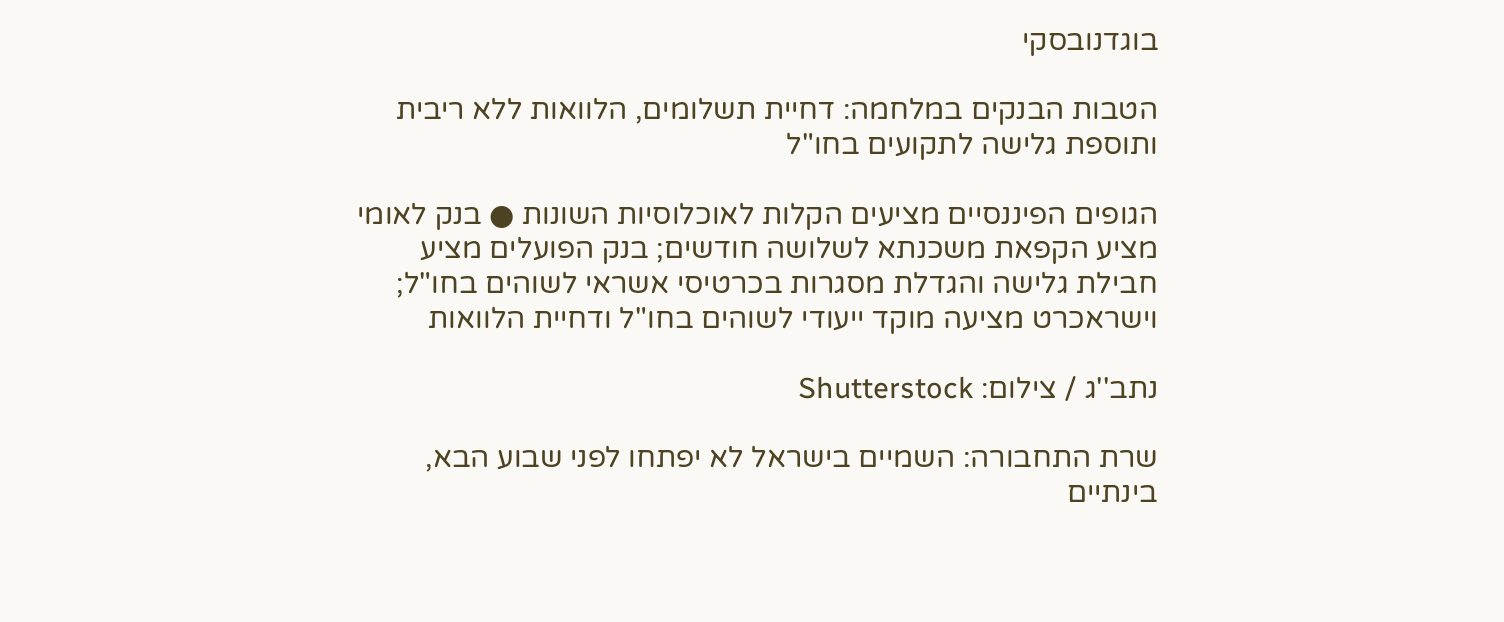בוגדנובסקי

הטבות הבנקים במלחמה: דחיית תשלומים, הלוואות ללא ריבית ותוספת גלישה לתקועים בחו"ל

הגופים הפיננסיים מציעים הקלות לאוכלוסיות השונות ● בנק לאומי מציע הקפאת משכנתא לשלושה חודשים; בנק הפועלים מציע חבילת גלישה והגדלת מסגרות בכרטיסי אשראי לשוהים בחו"ל; וישראכרט מציעה מוקד ייעודי לשוהים בחו"ל ודחיית הלוואות

נתב''ג / צילום: Shutterstock

שרת התחבורה: השמיים בישראל לא יפתחו לפני שבוע הבא, בינתיים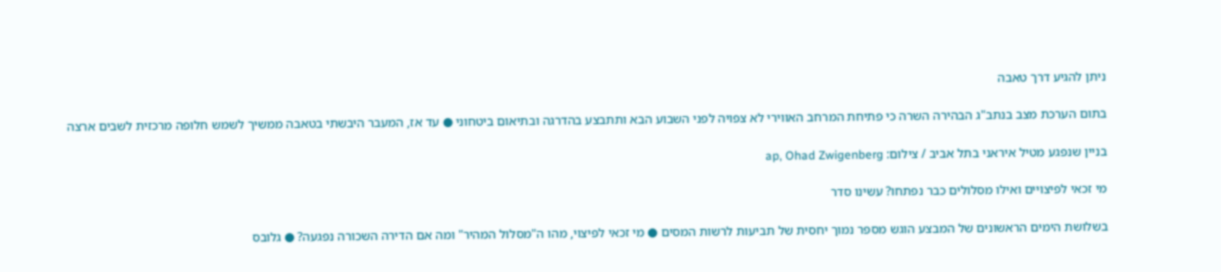ניתן להגיע דרך טאבה

בתום הערכת מצב בנתב"ג הבהירה השרה כי פתיחת המרחב האווירי לא צפויה לפני השבוע הבא ותתבצע בהדרגה ובתיאום ביטחוני ● עד אז, המעבר היבשתי בטאבה ממשיך לשמש חלופה מרכזית לשבים ארצה

בניין שנפגע מטיל איראני בתל אביב / צילום: ap, Ohad Zwigenberg

מי זכאי לפיצויים ואילו מסלולים כבר נפתחו? עשינו סדר

בשלושת הימים הראשונים של המבצע הוגש מספר נמוך יחסית של תביעות לרשות המסים ● מי זכאי לפיצוי, מהו ה"מסלול המהיר" ומה אם הדירה השכורה נפגעה? ● גלובס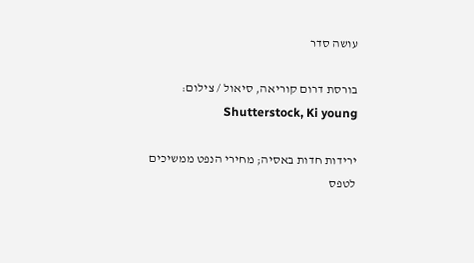עושה סדר

בורסת דרום קוריאה, סיאול / צילום: Shutterstock, Ki young

ירידות חדות באסיה; מחירי הנפט ממשיכים לטפס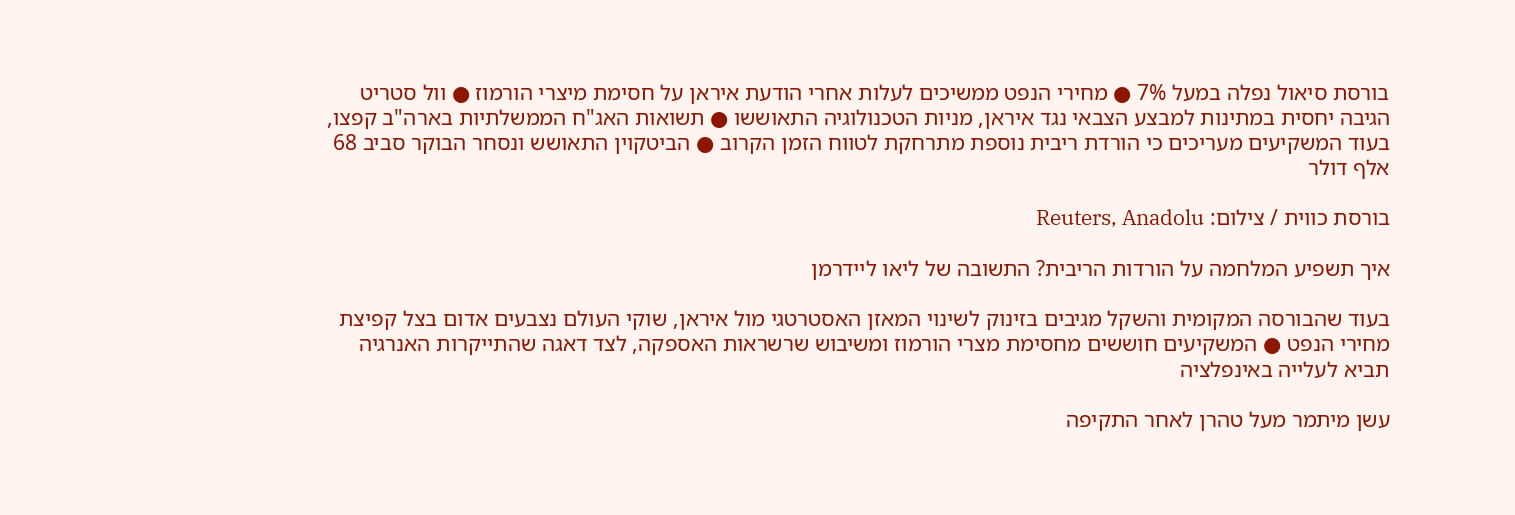בורסת סיאול נפלה במעל 7% ● מחירי הנפט ממשיכים לעלות אחרי הודעת איראן על חסימת מיצרי הורמוז ● וול סטריט הגיבה יחסית במתינות למבצע הצבאי נגד איראן, מניות הטכנולוגיה התאוששו ● תשואות האג"ח הממשלתיות בארה"ב קפצו, בעוד המשקיעים מעריכים כי הורדת ריבית נוספת מתרחקת לטווח הזמן הקרוב ● הביטקוין התאושש ונסחר הבוקר סביב 68 אלף דולר

בורסת כווית / צילום: Reuters, Anadolu

איך תשפיע המלחמה על הורדות הריבית? התשובה של ליאו ליידרמן

בעוד שהבורסה המקומית והשקל מגיבים בזינוק לשינוי המאזן האסטרטגי מול איראן, שוקי העולם נצבעים אדום בצל קפיצת מחירי הנפט ● המשקיעים חוששים מחסימת מצרי הורמוז ומשיבוש שרשראות האספקה, לצד דאגה שהתייקרות האנרגיה תביא לעלייה באינפלציה

עשן מיתמר מעל טהרן לאחר התקיפה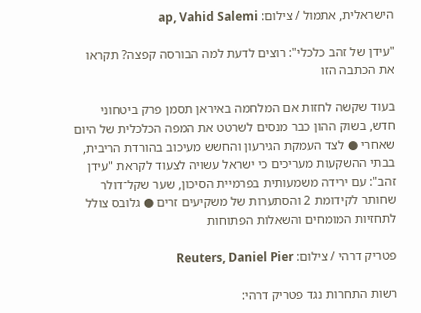הישראלית, אתמול / צילום: ap, Vahid Salemi

"עידן של זהב כלכלי": רוצים לדעת למה הבורסה קפצה? תקראו את הכתבה הזו

בעוד שקשה לחזות אם המלחמה באיראן תסמן פרק ביטחוני חדש, בשוק ההון כבר מנסים לשרטט את המפה הכלכלית של היום שאחרי ● לצד העמקת הגירעון והחשש מעיכוב בהורדת הריבית, בבתי ההשקעות מעריכים כי ישראל עשויה לצעוד לקראת "עידן זהב": עם ירידה משמעותית בפרמיית הסיכון, שער שקל־דולר שחותר לקידומת 2 והסתערות של משקיעים זרים ● גלובס צולל לתחזיות המומחים והשאלות הפתוחות

פטריק דרהי / צילום: Reuters, Daniel Pier

רשות התחרות נגד פטריק דרהי: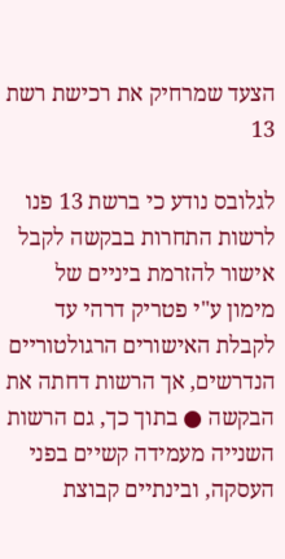הצעד שמרחיק את רכישת רשת 13

לגלובס נודע כי ברשת 13 פנו לרשות התחרות בבקשה לקבל אישור להזרמת ביניים של מימון ע"י פטריק דרהי עד לקבלת האישורים הרגולטוריים הנדרשים, אך הרשות דחתה את הבקשה ● בתוך כך, גם הרשות השנייה מעמידה קשיים בפני העסקה, ובינתיים קבוצת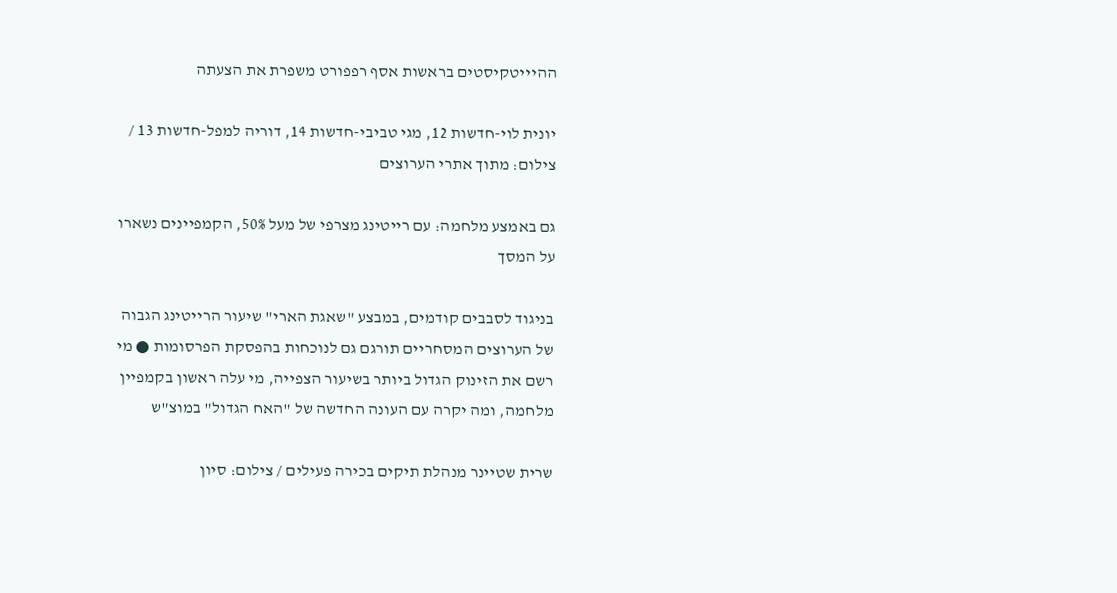ההיייטקיסטים בראשות אסף רפפורט משפרת את הצעתה

יונית לוי-חדשות 12, מגי טביבי-חדשות 14, דוריה למפל-חדשות 13 / צילום: מתוך אתרי הערוצים

גם באמצע מלחמה: עם רייטינג מצרפי של מעל 50%, הקמפיינים נשארו על המסך

בניגוד לסבבים קודמים, במבצע "שאגת הארי" שיעור הרייטינג הגבוה של הערוצים המסחריים תורגם גם לנוכחות בהפסקת הפרסומות ● מי רשם את הזינוק הגדול ביותר בשיעור הצפייה, מי עלה ראשון בקמפיין מלחמה, ומה יקרה עם העונה החדשה של "האח הגדול" במוצ"ש

שרית שטיינר מנהלת תיקים בכירה פעילים / צילום: סיון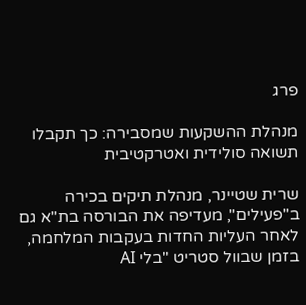פרג

מנהלת ההשקעות שמסבירה: כך תקבלו תשואה סולידית ואטרקטיבית

שרית שטיינר, מנהלת תיקים בכירה ב"פעילים", מעדיפה את הבורסה בת"א גם לאחר העליות החדות בעקבות המלחמה, בזמן שבוול סטריט "בלי AI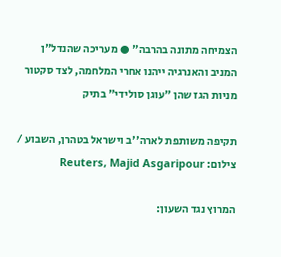הצמיחה מתונה בהרבה" ● מעריכה שהנדל"ן המניב והאנרגיה ייהנו אחרי המלחמה, לצד סקטור מניות הגז שהן "עוגן סולידי" בתיק

תקיפה משותפת לארה''ב וישראל בטהרן, השבוע / צילום: Reuters, Majid Asgaripour

המרוץ נגד השעון: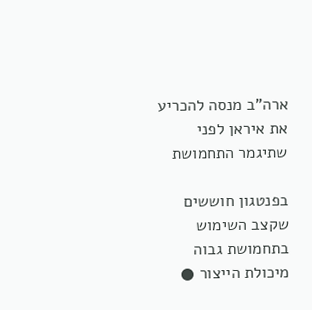ארה"ב מנסה להכריע את איראן לפני שתיגמר התחמושת

בפנטגון חוששים שקצב השימוש בתחמושת גבוה מיכולת הייצור ●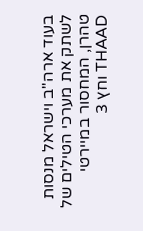בעוד ארה"ב וישראל מנסות לשתק את מערכי הטילים של טהרן, המחסור במיירטי THAAD וחץ 3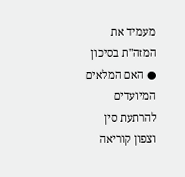מעמיד את המזה"ת בסיכון ● האם המלאים המיועדים להרתעת סין וצפון קוריאה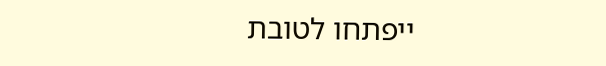ייפתחו לטובת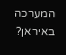המערכה באיראן?